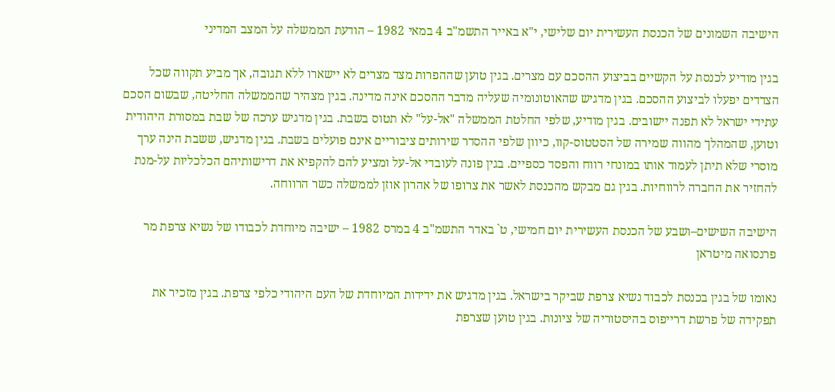הישיבה השמונים של הכנסת העשירית יום שלישי, י"א באייר התשמ"ב 4 במאי 1982 – הודעת הממשלה על המצב המדיני

בגין מודיע לכנסת על הקשיים בביצוע ההסכם עם מצרים. בגין טוען שההפרות מצד מצרים לא יישארו ללא תגובה, אך מביע תקווה שכל הצדדים יפעלו לביצוע ההסכם. בגין מדגיש שהאוטונומיה שעליה מדבר ההסכם אינה מדינה. בגין מצהיר שהממשלה החליטה, שבשום הסכם עתידי ישראל לא תפנה יישובים. בגין מודיע, שלפי החלטת הממשלה "אל-על" לא תטוס בשבת. בגין מדגיש ערכה של שבת במסורת היהודית וטוען, שהמהלך מהווה שמירה של הסטטוס-קוו, כיוון שלפי ההסדר שירותים ציבוריים אינם פועלים בשבת. בגין מדגיש, ששבת הינה ערך מוסרי שלא תיתן לעמוד אותו במונחי רווח והפסד כספיים. בגין פונה לעובדי אל-על ומציע להם להקפיא את דרישותיהם הכלכליות על-מנת להחזיר את החברה לרווחיות. בגין גם מבקש מהכנסת לאשר את צרופו של אהרון אוזן לממשלה כשר הרווחה.

הישיבה השישים–ושבע של הכנסת העשירית יום חמישי, ט` באדר התשמ"ב 4 במרס 1982 – ישיבה מיוחדת לכבודו של נשיא צרפת מר פרנסואה מיטראן

נאומו של בגין בכנסת לכבוד נשיא צרפת שביקר בישראל. בגין מדגיש את ידידות המיוחדת של העם היהודי כלפי צרפת. בגין מזכיר את תפקידה של פרשת דרייפוס בהיסטוריה של ציונות. בגין טוען שצרפת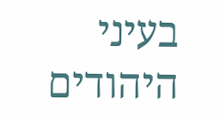בעיני היהודים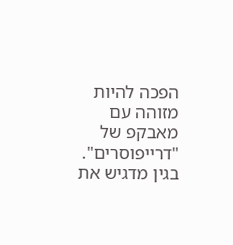הפכה להיות מזוהה עם מאבקפ של "דרייפוסרים". בגין מדגיש את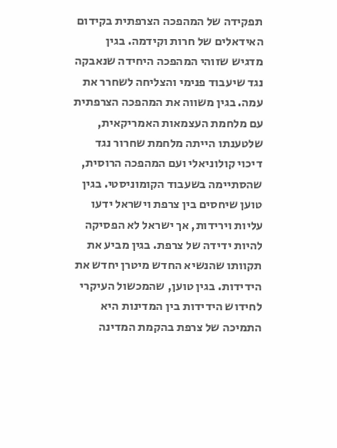תפקידה של המהפכה הצרפתית בקידום האידאלים של חרות וקידמה. בגין מדגיש שזוהי המהפכה היחידה שנאבקה נגד שיעבוד פנימי והצליחה לשחרר את עמה. בגין משווה את המהפכה הצרפתית עם מלחמת העצמאות האמריקאית, שלטענתו הייתה מלחמת שחרור נגד דיכוי קולוניאלי ועם המהפכה הרוסית, שהסתיימה בשעבוד הקומוניסטי. בגין טוען שיחסים בין צרפת וישראל ידעו עליות וירידות, אך ישראל לא הפסיקה להיות ידידה של צרפת. בגין מביע את תקוותו שהנשיא החדש מיטרן יחדש את הידידות. בגין טוען, שהמכשול העיקרי לחידוש הידידות בין המדינות היא התמיכה של צרפת בהקמת המדינה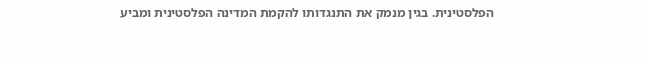הפלסטינית. בגין מנמק את התנגדותו להקמת המדינה הפלסטינית ומביע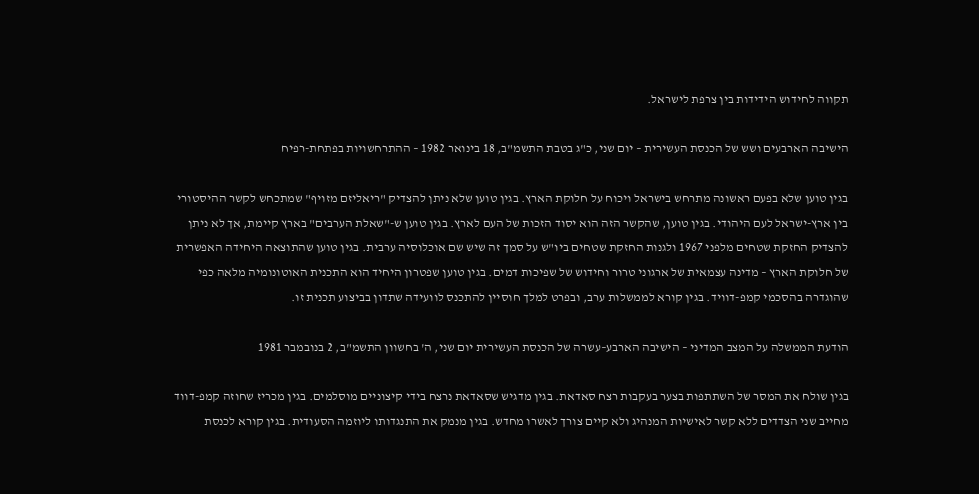תקווה לחידוש הידידות בין צרפת לישראל.

הישיבה הארבעים ושש של הכנסת העשירית – יום שני, כ"ג בטבת התשמ"ב, 18 בינואר 1982 – ההתרחשויות בפתחת-רפיח

בגין טוען שלא בפעם ראשונה מתרחש בישראל ויכוח על חלוקת הארץ. בגין טוען שלא ניתן להצדיק "ריאליזם מזויף" שמתכחש לקשר ההיסטורי בין ארץ-ישראל לעם היהודי. בגין טוען, שהקשר הזה הוא יסוד הזכות של העם לארץ. בגין טוען ש-"שאלת הערבים" בארץ קיימת, אך לא ניתן להצדיק החזקת שטחים מלפני 1967 ולגנות החזקת שטחים ביו"ש על סמך זה שיש שם אוכלוסיה ערבית. בגין טוען שהתוצאה היחידה האפשרית של חלוקת הארץ – מדינה עצמאית של ארגוני טרור וחידוש של שפיכות דמים. בגין טוען שפטרון היחיד הוא התכנית האוטונומיה מלאה כפי שהוגדרה בהסכמי קמפ-דוויד. בגין קורא לממשלות ערב, ובפרט למלך חוסיין להתכנס לוועידה שתדון בביצוע תכנית זו.

הודעת הממשלה על המצב המדיני – הישיבה הארבע–עשרה של הכנסת העשירית יום שני, ה' בחשוון התשמ"ב, 2 בנובמבר 1981

בגין שולח את המסר של השתתפות בצער בעקבות רצח סאדאת. בגין מדגיש שסאדאת נרצח בידי קיצוניים מוסלמים. בגין מכריז שחוזה קמפ-דווד מחייב שני הצדדים ללא קשר לאישיות המנהיג ולא קיים צורך לאשרו מחדש. בגין מנמק את התנגדותו ליוזמה הסעודית. בגין קורא לכנסת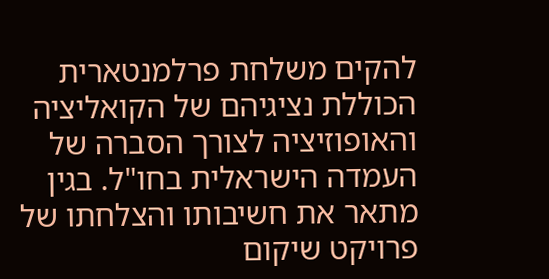להקים משלחת פרלמנטארית הכוללת נציגיהם של הקואליציה והאופוזיציה לצורך הסברה של העמדה הישראלית בחו"ל. בגין מתאר את חשיבותו והצלחתו של פרויקט שיקום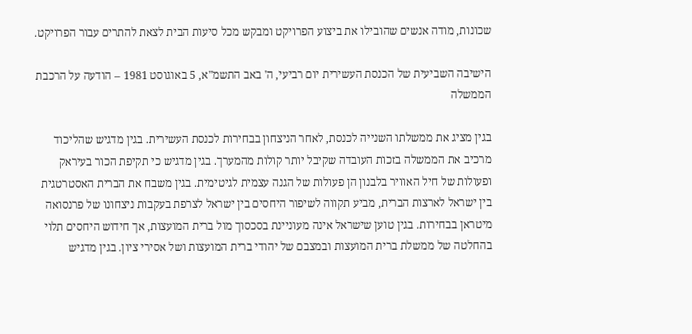שכונות, מודה אנשים שהובילו את ביצוע הפרויקט ומבקש מכל סיעות הבית לצאת להתרים עבור הפרויקט.

הישיבה השביעית של הכנסת העשירית יום רביעי, ה' באב התשמ"א, 5 באוגוסט 1981 – הודעה על הרכבת הממשלה

בגין מציג את ממשלתו השנייה לכנסת, לאחר הניצחון בבחירות לכנסת העשירית. בגין מדגיש שהליכוד מרכיב את הממשלה בזכות העובדה שקיבל יותר קולות מהמערך. בגין מדגיש כי תקיפת הכור בעיראק ופעולות של חיל האוויר בלבנון הן פעולות של הגנה עצמית לגיטימית. בגין משבח את הברית האסטרטגית בין ישראל לארצות הברית, מביע תקווה לשיפור היחסים בין ישראל לצרפת בעקבות ניצחונו של פרנסואה מיטראן בבחירות. בגין טוען שישראל אינה מעוניינת בסכסוך מול ברית המועצות, אך חידוש היחסים תלוי בהחלטה של ממשלת ברית המועצות ובמצבם של יהודי ברית המועצות ושל אסירי ציון. בגין מדגיש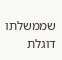שממשלתו דוגלת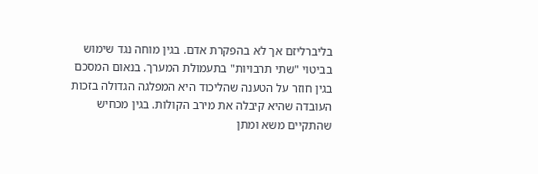בליברליזם אך לא בהפקרת אדם. בגין מוחה נגד שימוש בביטוי "שתי תרבויות" בתעמולת המערך. בנאום המסכם בגין חוזר על הטענה שהליכוד היא המפלגה הגדולה בזכות העובדה שהיא קיבלה את מירב הקולות. בגין מכחיש שהתקיים משא ומתן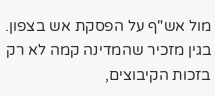מול אש"ף על הפסקת אש בצפון. בגין מזכיר שהמדינה קמה לא רק בזכות הקיבוצים,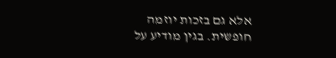אלא גם בזכות יוזמה חופשית. בגין מודיע על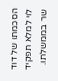הסכמתו של דוד לוי למלא תפקיד שר בממשלתו.